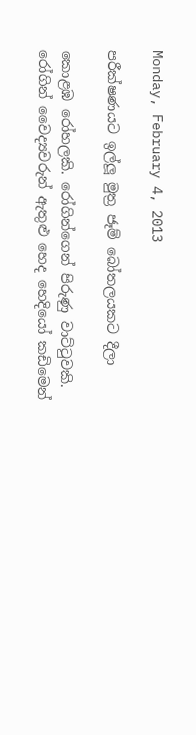Monday, February 4, 2013

පරීක්ෂණයට ඉල්ලූ මුත්‍ර ජෑම් බෝතලයකට දීලා

කොළඹ රෝහලකි. රෝගින්ගෙන් පිරුණු වාට්ටුවකි. රෝගින් වෛද්‍යවරුන් ඇතුළු හෙද හෙදියෝ කඩිමෙන්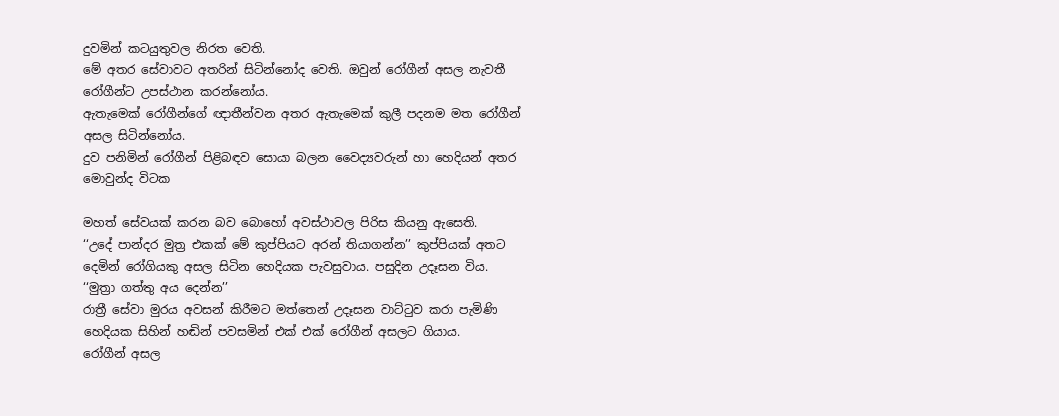දුවමින් කටයුතුවල නිරත වෙති.
මේ අතර සේවාවට අතරින් සිටින්නෝද වෙති. ඔවුන් රෝගීන් අසල නැවතී රෝගීන්ට උපස්ථාන කරන්නෝය.
ඇතැමෙක් රෝගීන්ගේ ඥාතීන්වන අතර ඇතැමෙක් කුලී පදනම මත රෝගීන් අසල සිටින්නෝය.
දුව පනිමින් රෝගීන් පිළිබඳව සොයා බලන වෛද්‍යවරුන් හා හෙදියන් අතර මොවුන්ද විටක

මහත් සේවයක් කරන බව බොහෝ අවස්ථාවල පිරිස කියනු ඇසෙති.
‘‘උදේ පාන්දර මුත්‍ර එකක් මේ කුප්පියට අරන් තියාගන්න’’ කුප්පියක් අතට දෙමින් රෝගියකු අසල සිටින හෙදියක පැවසුවාය. පසුදින උදෑසන විය.
‘‘මුත්‍රා ගත්තු අය දෙන්න’’
රාත්‍රී සේවා මුරය අවසන් කිරීමට මත්තෙන් උදෑසන වාට්ටුව කරා පැමිණි හෙදියක සිහින් හඬින් පවසමින් එක් එක් රෝගීන් අසලට ගියාය.
රෝගීන් අසල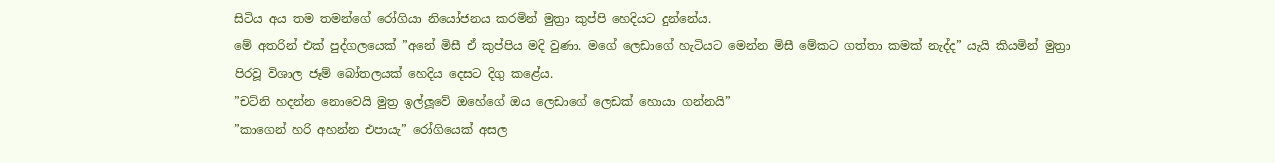සිටිය අය තම තමන්ගේ රෝගියා නියෝජනය කරමින් මුත්‍රා කුප්පි හෙදියට දුන්නේය.
මේ අතරින් එක් පුද්ගලයෙක් ”අනේ මිසී ඒ කුප්පිය මදි වුණා. මගේ ලෙඩාගේ හැටියට මෙන්න මිසී මේකට ගත්තා කමක් නැද්ද” යැයි කියමින් මුත්‍රා පිරවූ විශාල ජෑම් බෝතලයක් හෙදිය දෙසට දිගු කළේය.
”චට්නි හදන්න නොවෙයි මුත්‍ර ඉල්ලූවේ ඔහේගේ ඔය ලෙඩාගේ ලෙඩක් හොයා ගන්නයි”
”කාගෙන් හරි අහන්න එපායැ” රෝගියෙක් අසල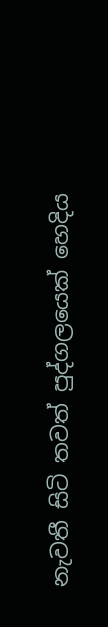නැවතී සිටි තවත් පුද්ගලයෙක් හෙදිය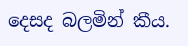දෙසද බලමින් කීය.